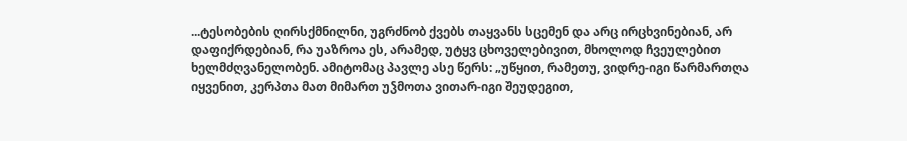...ტესობების ღირსქმნილნი, უგრძნობ ქვებს თაყვანს სცემენ და არც ირცხვინებიან, არ დაფიქრდებიან, რა უაზროა ეს, არამედ, უტყვ ცხოველებივით, მხოლოდ ჩვეულებით ხელმძღვანელობენ. ამიტომაც პავლე ასე წერს: „უწყით, რამეთუ, ვიდრე-იგი წარმართღა იყვენით, კერპთა მათ მიმართ უჴმოთა ვითარ-იგი შეუდეგით,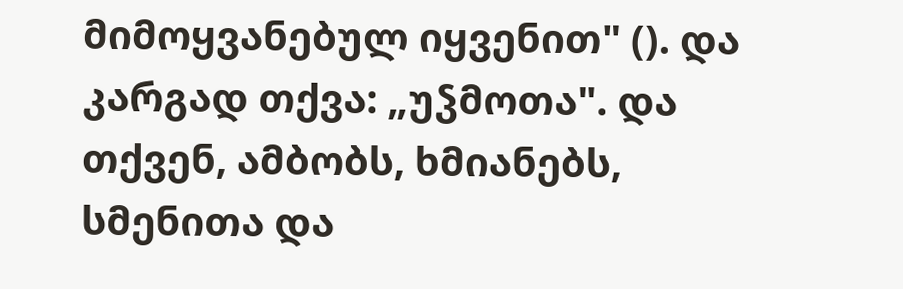მიმოყვანებულ იყვენით" (). და კარგად თქვა: „უჴმოთა". და თქვენ, ამბობს, ხმიანებს, სმენითა და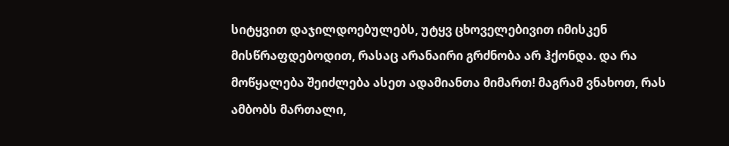სიტყვით დაჯილდოებულებს, უტყვ ცხოველებივით იმისკენ მისწრაფდებოდით, რასაც არანაირი გრძნობა არ ჰქონდა. და რა მოწყალება შეიძლება ასეთ ადამიანთა მიმართ! მაგრამ ვნახოთ, რას ამბობს მართალი,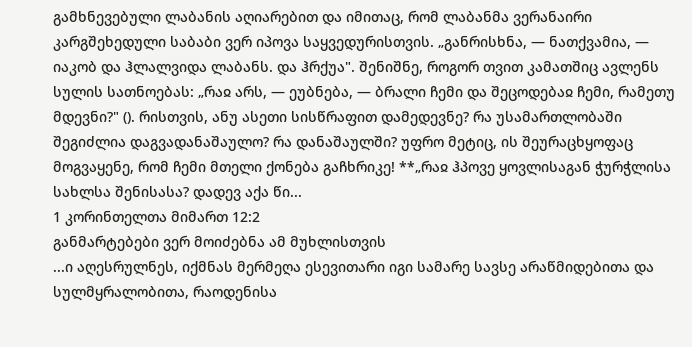გამხნევებული ლაბანის აღიარებით და იმითაც, რომ ლაბანმა ვერანაირი კარგშეხედული საბაბი ვერ იპოვა საყვედურისთვის. „განრისხნა, — ნათქვამია, — იაკობ და ჰლალვიდა ლაბანს. და ჰრქუა". შენიშნე, როგორ თვით კამათშიც ავლენს სულის სათნოებას: „რაჲ არს, — ეუბნება, — ბრალი ჩემი და შეცოდებაჲ ჩემი, რამეთუ მდევნი?" (). რისთვის, ანუ ასეთი სისწრაფით დამედევნე? რა უსამართლობაში შეგიძლია დაგვადანაშაულო? რა დანაშაულში? უფრო მეტიც, ის შეურაცხყოფაც მოგვაყენე, რომ ჩემი მთელი ქონება გაჩხრიკე! **„რაჲ ჰპოვე ყოვლისაგან ჭურჭლისა სახლსა შენისასა? დადევ აქა წი...
1 კორინთელთა მიმართ 12:2
განმარტებები ვერ მოიძებნა ამ მუხლისთვის
...ი აღესრულნეს, იქმნას მერმეღა ესევითარი იგი სამარე სავსე არაწმიდებითა და სულმყრალობითა, რაოდენისა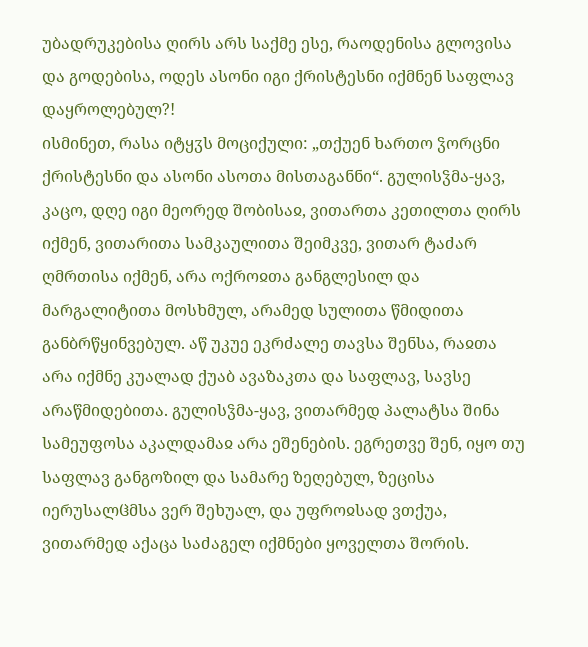უბადრუკებისა ღირს არს საქმე ესე, რაოდენისა გლოვისა და გოდებისა, ოდეს ასონი იგი ქრისტესნი იქმნენ საფლავ დაყროლებულ?!
ისმინეთ, რასა იტყჳს მოციქული: „თქუენ ხართო ჴორცნი ქრისტესნი და ასონი ასოთა მისთაგანნი“. გულისჴმა-ყავ, კაცო, დღე იგი მეორედ შობისაჲ, ვითართა კეთილთა ღირს იქმენ, ვითარითა სამკაულითა შეიმკვე, ვითარ ტაძარ ღმრთისა იქმენ, არა ოქროჲთა განგლესილ და მარგალიტითა მოსხმულ, არამედ სულითა წმიდითა განბრწყინვებულ. აწ უკუე ეკრძალე თავსა შენსა, რაჲთა არა იქმნე კუალად ქუაბ ავაზაკთა და საფლავ, სავსე არაწმიდებითა. გულისჴმა-ყავ, ვითარმედ პალატსა შინა სამეუფოსა აკალდამაჲ არა ეშენების. ეგრეთვე შენ, იყო თუ საფლავ განგოზილ და სამარე ზეღებულ, ზეცისა იერუსალჱმსა ვერ შეხუალ, და უფროჲსად ვთქუა, ვითარმედ აქაცა საძაგელ იქმნები ყოველთა შორის.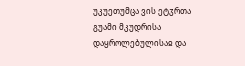უკუეთუმცა ვის ეტჳრთა გუამი მკუდრისა დაყროლებულისაჲ და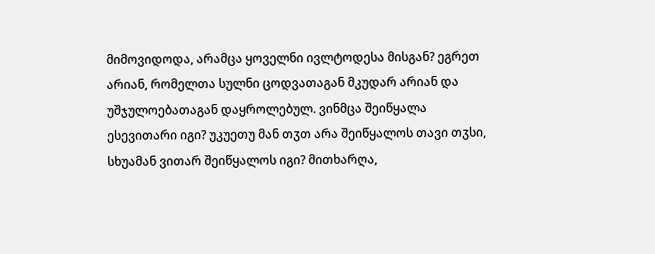მიმოვიდოდა, არამცა ყოველნი ივლტოდესა მისგან? ეგრეთ არიან, რომელთა სულნი ცოდვათაგან მკუდარ არიან და უშჯულოებათაგან დაყროლებულ. ვინმცა შეიწყალა ესევითარი იგი? უკუეთუ მან თჳთ არა შეიწყალოს თავი თჳსი, სხუამან ვითარ შეიწყალოს იგი? მითხარღა,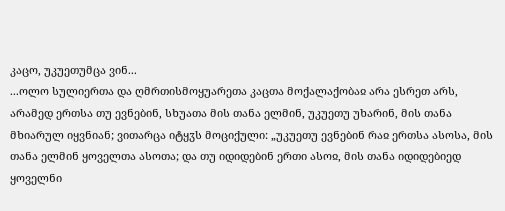კაცო, უკუეთუმცა ვინ...
...ოლო სულიერთა და ღმრთისმოყუარეთა კაცთა მოქალაქობაჲ არა ესრეთ არს, არამედ ერთსა თუ ევნებინ, სხუათა მის თანა ელმინ, უკუეთუ უხარინ, მის თანა მხიარულ იყვნიან; ვითარცა იტყჳს მოციქული: „უკუეთუ ევნებინ რაჲ ერთსა ასოსა, მის თანა ელმინ ყოველთა ასოთა; და თუ იდიდებინ ერთი ასოჲ, მის თანა იდიდებიედ ყოველნი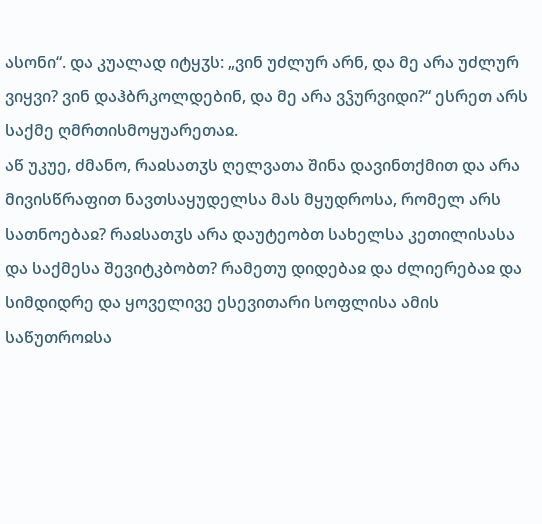ასონი“. და კუალად იტყჳს: „ვინ უძლურ არნ, და მე არა უძლურ ვიყვი? ვინ დაჰბრკოლდებინ, და მე არა ვჴურვიდი?“ ესრეთ არს საქმე ღმრთისმოყუარეთაჲ.
აწ უკუე, ძმანო, რაჲსათჳს ღელვათა შინა დავინთქმით და არა მივისწრაფით ნავთსაყუდელსა მას მყუდროსა, რომელ არს სათნოებაჲ? რაჲსათჳს არა დაუტეობთ სახელსა კეთილისასა და საქმესა შევიტკბობთ? რამეთუ დიდებაჲ და ძლიერებაჲ და სიმდიდრე და ყოველივე ესევითარი სოფლისა ამის საწუთროჲსა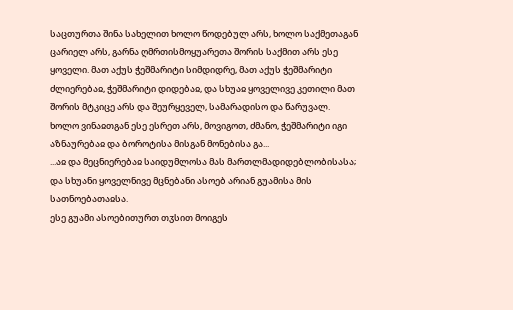საცთურთა შინა სახელით ხოლო წოდებულ არს, ხოლო საქმეთაგან ცარიელ არს, გარნა ღმრთისმოყუარეთა შორის საქმით არს ესე ყოველი. მათ აქუს ჭეშმარიტი სიმდიდრე, მათ აქუს ჭეშმარიტი ძლიერებაჲ, ჭეშმარიტი დიდებაჲ, და სხუაჲ ყოველივე კეთილი მათ შორის მტკიცე არს და შეურყეველ, სამარადისო და წარუვალ.
ხოლო ვინაჲთგან ესე ესრეთ არს, მოვიგოთ, ძმანო, ჭეშმარიტი იგი აზნაურებაჲ და ბოროტისა მისგან მონებისა გა...
...აჲ და მეცნიერებაჲ საიდუმლოსა მას მართლმადიდებლობისასა;
და სხუანი ყოველნივე მცნებანი ასოებ არიან გუამისა მის სათნოებათაჲსა.
ესე გუამი ასოებითურთ თჳსით მოიგეს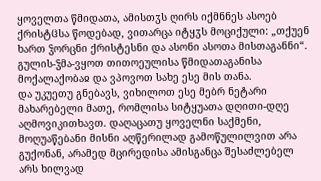ყოველთა წმიდათა, ამისთჳს ღირს იქმნნეს ასოებ ქრისტჱსა წოდებად, ვითარცა იტყჳს მოციქული: „თქუენ ხართ ჴორცნი ქრისტესნი და ასონი ასოთა მისთაგანნი“. გულის-ჴმა-ვყოთ თითოეულისა წმიდათაგანისა მოქალაქობაჲ და ვპოვოთ სახე ესე მის თანა.
და უკუეთუ გნებავს, ვიხილოთ ესე მებრ ნეტარი მახარებელი მათე, რომლისა სიტყუათა დღითი-დღე აღმოვიკითხავთ. დაღაცათუ ყოველნი საქმენი, მოღუაწებანი მისნი აღწერილად გამოწულილვით არა გუქონან, არამედ მცირედისა ამისგანცა შესაძლებელ არს ხილვად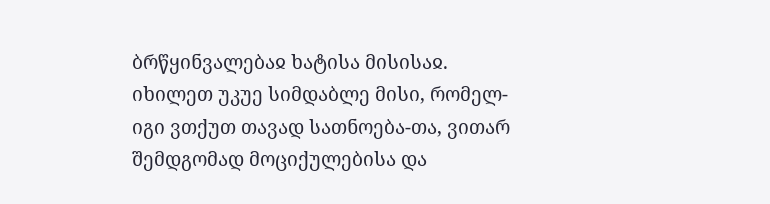ბრწყინვალებაჲ ხატისა მისისაჲ.
იხილეთ უკუე სიმდაბლე მისი, რომელ-იგი ვთქუთ თავად სათნოება-თა, ვითარ შემდგომად მოციქულებისა და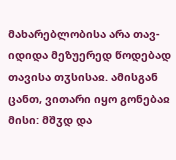მახარებლობისა არა თავ-იდიდა მეზუერედ წოდებად თავისა თჳსისაჲ. ამისგან ცანთ, ვითარი იყო გონებაჲ მისი: მშჳდ და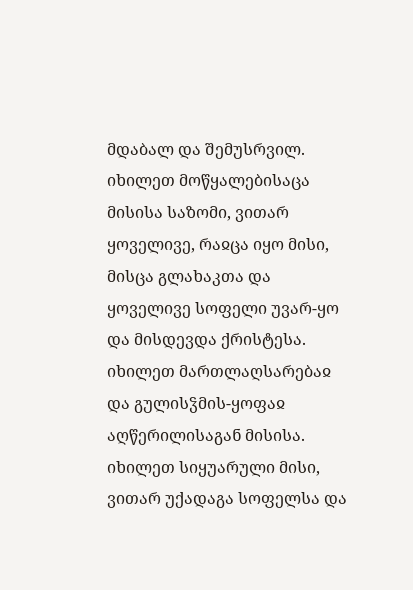მდაბალ და შემუსრვილ.
იხილეთ მოწყალებისაცა მისისა საზომი, ვითარ ყოველივე, რაჲცა იყო მისი, მისცა გლახაკთა და ყოველივე სოფელი უვარ-ყო და მისდევდა ქრისტესა. იხილეთ მართლაღსარებაჲ და გულისჴმის-ყოფაჲ აღწერილისაგან მისისა.
იხილეთ სიყუარული მისი, ვითარ უქადაგა სოფელსა და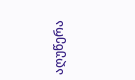აღუწერა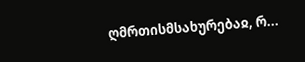ღმრთისმსახურებაჲ, რ...